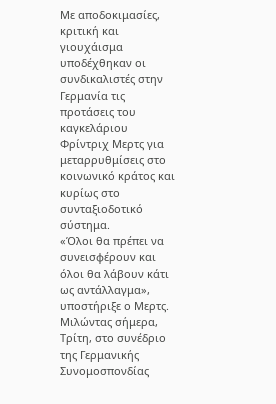Με αποδοκιμασίες, κριτική και γιουχάισμα υποδέχθηκαν οι συνδικαλιστές στην Γερμανία τις προτάσεις του καγκελάριου Φρίντριχ Μερτς για μεταρρυθμίσεις στο κοινωνικό κράτος και κυρίως στο συνταξιοδοτικό σύστημα.
«Όλοι θα πρέπει να συνεισφέρουν και όλοι θα λάβουν κάτι ως αντάλλαγμα», υποστήριξε ο Μερτς.
Μιλώντας σήμερα, Τρίτη, στο συνέδριο της Γερμανικής Συνομοσπονδίας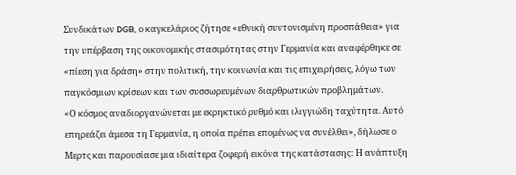Συνδικάτων DGB, ο καγκελάριος ζήτησε «εθνική συντονισμένη προσπάθεια» για την υπέρβαση της οικονομικής στασιμότητας στην Γερμανία και αναφέρθηκε σε «πίεση για δράση» στην πολιτική, την κοινωνία και τις επιχειρήσεις, λόγω των παγκόσμιων κρίσεων και των συσσωρευμένων διαρθρωτικών προβλημάτων.
«Ο κόσμος αναδιοργανώνεται με εκρηκτικό ρυθμό και ιλιγγιώδη ταχύτητα. Αυτό επηρεάζει άμεσα τη Γερμανία, η οποία πρέπει επομένως να συνέλθει», δήλωσε ο Μερτς και παρουσίασε μια ιδιαίτερα ζοφερή εικόνα της κατάστασης: Η ανάπτυξη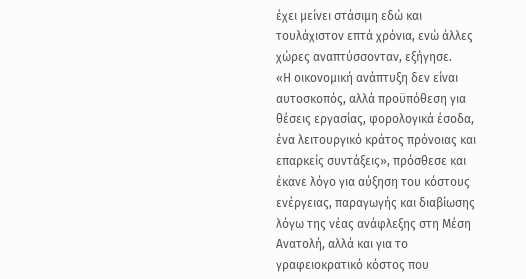έχει μείνει στάσιμη εδώ και τουλάχιστον επτά χρόνια, ενώ άλλες χώρες αναπτύσσονταν, εξήγησε.
«Η οικονομική ανάπτυξη δεν είναι αυτοσκοπός, αλλά προϋπόθεση για θέσεις εργασίας, φορολογικά έσοδα, ένα λειτουργικό κράτος πρόνοιας και επαρκείς συντάξεις», πρόσθεσε και έκανε λόγο για αύξηση του κόστους ενέργειας, παραγωγής και διαβίωσης λόγω της νέας ανάφλεξης στη Μέση Ανατολή, αλλά και για το γραφειοκρατικό κόστος που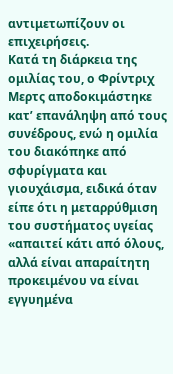αντιμετωπίζουν οι επιχειρήσεις.
Κατά τη διάρκεια της ομιλίας του, ο Φρίντριχ Μερτς αποδοκιμάστηκε κατ’ επανάληψη από τους συνέδρους, ενώ η ομιλία του διακόπηκε από σφυρίγματα και γιουχάισμα, ειδικά όταν είπε ότι η μεταρρύθμιση του συστήματος υγείας «απαιτεί κάτι από όλους, αλλά είναι απαραίτητη προκειμένου να είναι εγγυημένα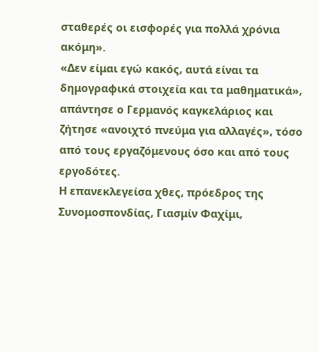σταθερές οι εισφορές για πολλά χρόνια ακόμη».
«Δεν είμαι εγώ κακός, αυτά είναι τα δημογραφικά στοιχεία και τα μαθηματικά», απάντησε ο Γερμανός καγκελάριος και ζήτησε «ανοιχτό πνεύμα για αλλαγές», τόσο από τους εργαζόμενους όσο και από τους εργοδότες.
Η επανεκλεγείσα χθες, πρόεδρος της Συνομοσπονδίας, Γιασμίν Φαχίμι,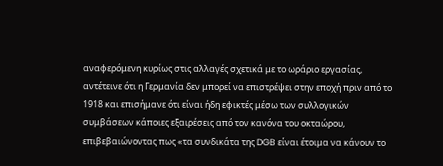αναφερόμενη κυρίως στις αλλαγές σχετικά με το ωράριο εργασίας, αντέτεινε ότι η Γερμανία δεν μπορεί να επιστρέψει στην εποχή πριν από το 1918 και επισήμανε ότι είναι ήδη εφικτές μέσω των συλλογικών συμβάσεων κάποιες εξαιρέσεις από τον κανόνα του οκταώρου, επιβεβαιώνοντας πως «τα συνδικάτα της DGB είναι έτοιμα να κάνουν το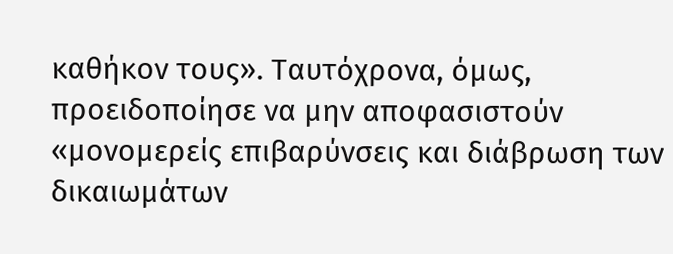καθήκον τους». Ταυτόχρονα, όμως, προειδοποίησε να μην αποφασιστούν «μονομερείς επιβαρύνσεις και διάβρωση των δικαιωμάτων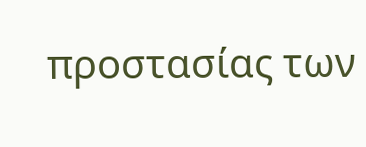προστασίας των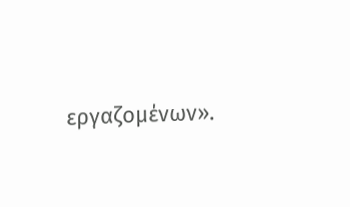εργαζομένων».